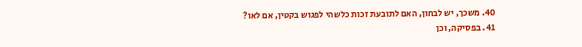40. משכך, יש לבחון, האם לתובעת זכות כלשהי לפגוש בקטין, אם לאו?
41. בפסיקה, וכן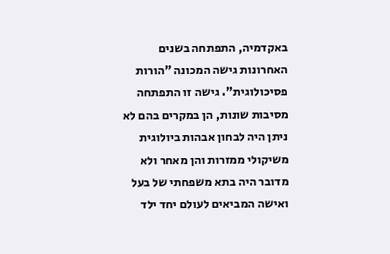באקדמיה, התפתחה בשנים האחרונות גישה המכונה "הורות פסיכולוגית". גישה זו התפתחה מסיבות שונות, הן במקרים בהם לא ניתן היה לבחון אבהות ביולוגית משיקולי ממזרות והן מאחר ולא מדובר היה בתא משפחתי של בעל ואישה המביאים לעולם יחד ילד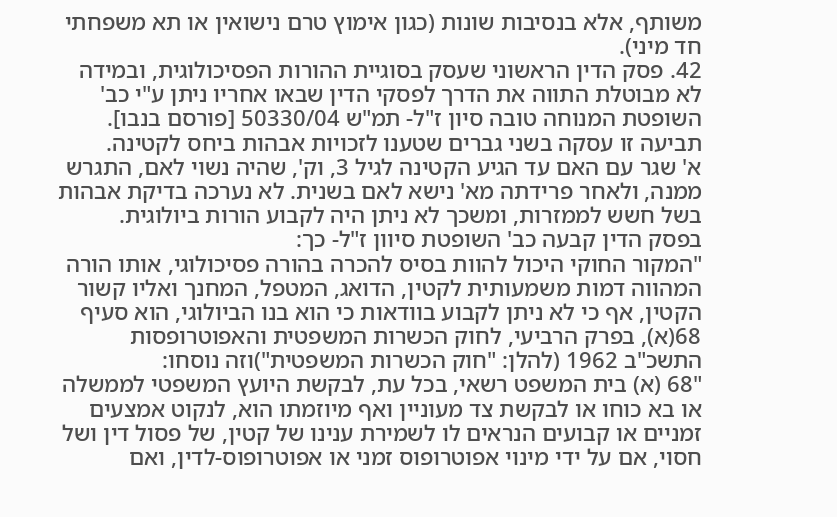משותף, אלא בנסיבות שונות (כגון אימוץ טרם נישואין או תא משפחתי חד מיני).
42. פסק הדין הראשוני שעסק בסוגיית ההורות הפסיכולוגית, ובמידה לא מבוטלת התווה את הדרך לפסקי הדין שבאו אחריו ניתן ע"י כב' השופטת המנוחה טובה סיון ז"ל- תמ"ש 50330/04 [פורסם בנבו].
תביעה זו עסקה בשני גברים שטענו לזכויות אבהות ביחס לקטינה.
א' שגר עם האם עד הגיע הקטינה לגיל 3, וק', שהיה נשוי לאם, התגרש ממנה, ולאחר פרידתה מא' נישא לאם בשנית. לא נערכה בדיקת אבהות בשל חשש לממזרות, ומשכך לא ניתן היה לקבוע הורות ביולוגית.
בפסק הדין קבעה כב' השופטת סיוון ז"ל- כך:
"המקור החוקי היכול להוות בסיס להכרה בהורה פסיכולוגי, אותו הורה המהווה דמות משמעותית לקטין, הדואג, המטפל, המחנך ואליו קשור הקטין, אף כי לא ניתן לקבוע בוודאות כי הוא בנו הביולוגי, הוא סעיף 68(א), בפרק הרביעי, לחוק הכשרות המשפטית והאפוטרופסות התשכ"ב 1962 (להלן: "חוק הכשרות המשפטית")וזה נוסחו:
"68 (א) בית המשפט רשאי, בכל עת, לבקשת היועץ המשפטי לממשלה או בא כוחו או לבקשת צד מעוניין ואף מיוזמתו הוא, לנקוט אמצעים זמניים או קבועים הנראים לו לשמירת ענינו של קטין, של פסול דין ושל חסוי, אם על ידי מינוי אפוטרופוס זמני או אפוטרופוס-לדין, ואם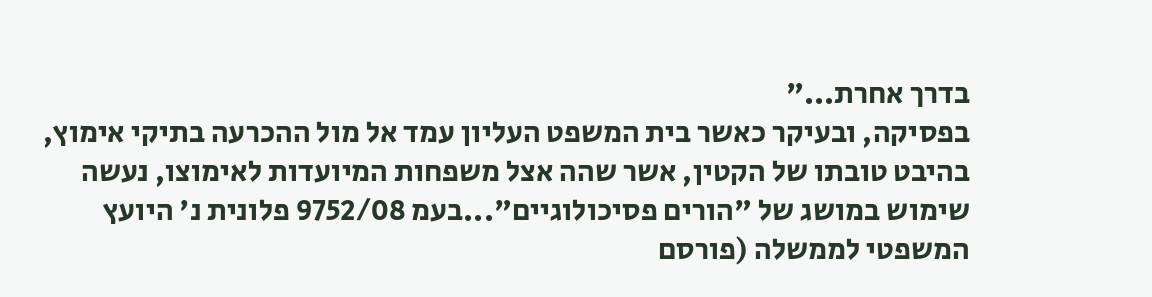בדרך אחרת..."
בפסיקה, ובעיקר כאשר בית המשפט העליון עמד אל מול ההכרעה בתיקי אימוץ, בהיבט טובתו של הקטין, אשר שהה אצל משפחות המיועדות לאימוצו, נעשה שימוש במושג של "הורים פסיכולוגיים"...בעמ 9752/08 פלונית נ' היועץ המשפטי לממשלה (פורסם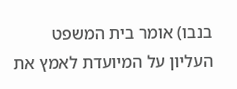בנבו) אומר בית המשפט העליון על המיועדת לאמץ את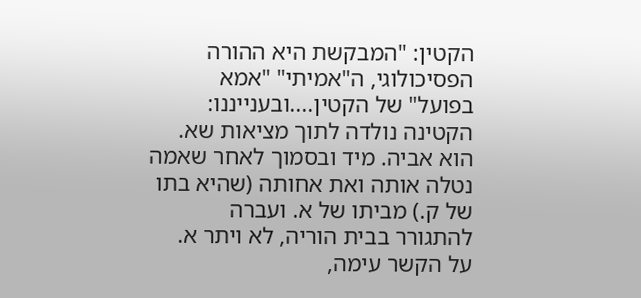הקטין: "המבקשת היא ההורה הפסיכולוגי, ה"אמיתי" "אמא בפועל" של הקטין....ובענייננו: הקטינה נולדה לתוך מציאות שא. הוא אביה. מיד ובסמוך לאחר שאמה נטלה אותה ואת אחותה (שהיא בתו של ק.) מביתו של א. ועברה להתגורר בבית הוריה, לא ויתר א. על הקשר עימה,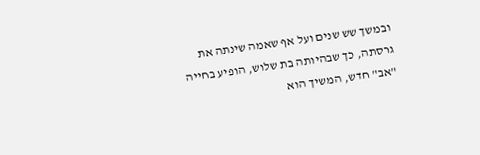ובמשך שש שנים ועל אף שאמה שינתה את גרסתה, כך שבהיותה בת שלוש, הופיע בחייה "אב" חדש, המשיך הוא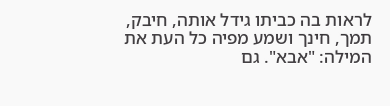לראות בה כביתו גידל אותה, חיבק, תמך, חינך ושמע מפיה כל העת את המילה: "אבא". גם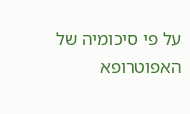על פי סיכומיה של האפוטרופא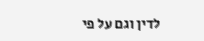לדין וגם על פי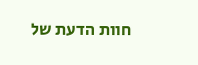חוות הדעת של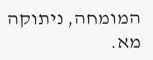המומחה, ניתוקה מא.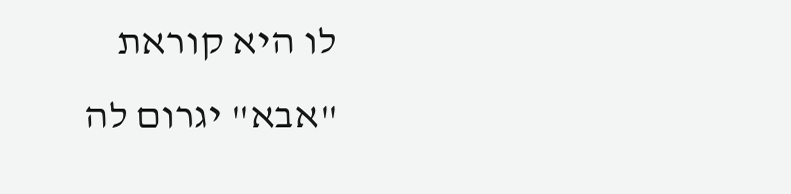לו היא קוראת "אבא" יגרום לה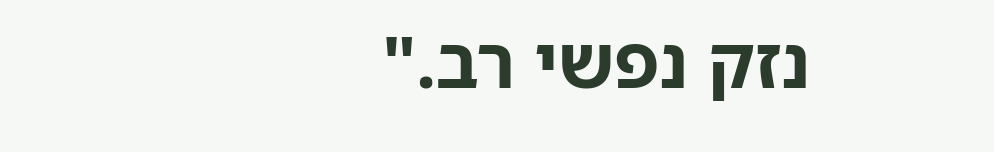נזק נפשי רב."